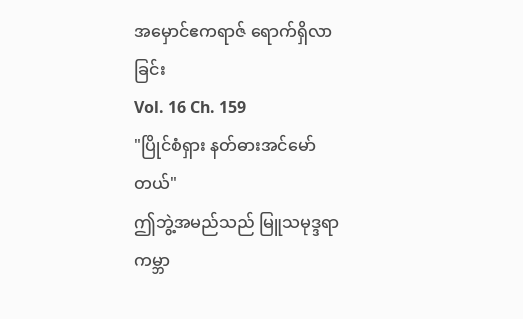အမှောင်ဧကရာဇ် ရောက်ရှိလာခြင်း
Vol. 16 Ch. 159
"ပြိုင်စံရှား နတ်ဓားအင်မော်တယ်"
ဤဘွဲ့အမည်သည် မြူသမုဒ္ဒရာကမ္ဘာ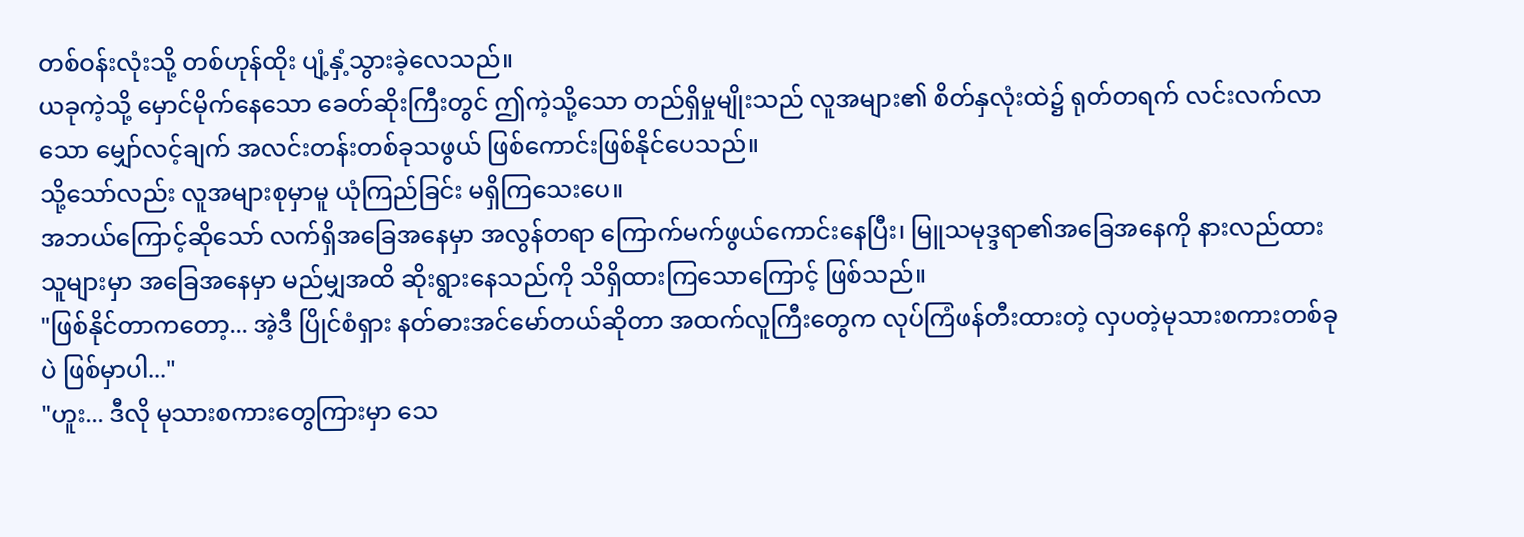တစ်ဝန်းလုံးသို့ တစ်ဟုန်ထိုး ပျံ့နှံ့သွားခဲ့လေသည်။
ယခုကဲ့သို့ မှောင်မိုက်နေသော ခေတ်ဆိုးကြီးတွင် ဤကဲ့သို့သော တည်ရှိမှုမျိုးသည် လူအများ၏ စိတ်နှလုံးထဲ၌ ရုတ်တရက် လင်းလက်လာသော မျှော်လင့်ချက် အလင်းတန်းတစ်ခုသဖွယ် ဖြစ်ကောင်းဖြစ်နိုင်ပေသည်။
သို့သော်လည်း လူအများစုမှာမူ ယုံကြည်ခြင်း မရှိကြသေးပေ။
အဘယ်ကြောင့်ဆိုသော် လက်ရှိအခြေအနေမှာ အလွန်တရာ ကြောက်မက်ဖွယ်ကောင်းနေပြီး၊ မြူသမုဒ္ဒရာ၏အခြေအနေကို နားလည်ထားသူများမှာ အခြေအနေမှာ မည်မျှအထိ ဆိုးရွားနေသည်ကို သိရှိထားကြသောကြောင့် ဖြစ်သည်။
"ဖြစ်နိုင်တာကတော့... အဲ့ဒီ ပြိုင်စံရှား နတ်ဓားအင်မော်တယ်ဆိုတာ အထက်လူကြီးတွေက လုပ်ကြံဖန်တီးထားတဲ့ လှပတဲ့မုသားစကားတစ်ခုပဲ ဖြစ်မှာပါ..."
"ဟူး... ဒီလို မုသားစကားတွေကြားမှာ သေ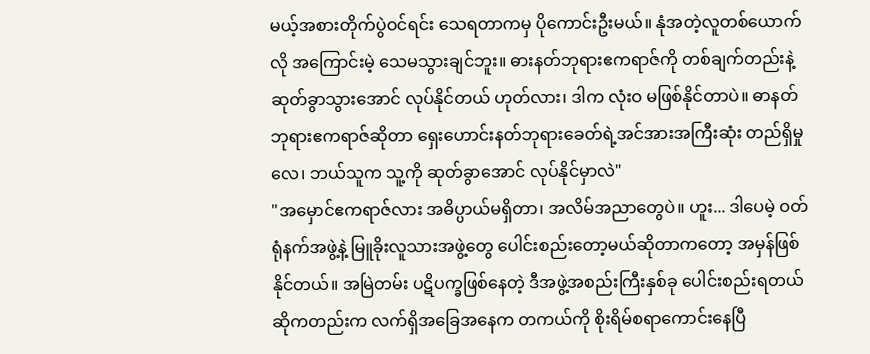မယ့်အစားတိုက်ပွဲဝင်ရင်း သေရတာကမှ ပိုကောင်းဦးမယ်။ နုံအတဲ့လူတစ်ယောက်လို အကြောင်းမဲ့ သေမသွားချင်ဘူး။ ဓားနတ်ဘုရားဧကရာဇ်ကို တစ်ချက်တည်းနဲ့ ဆုတ်ခွာသွားအောင် လုပ်နိုင်တယ် ဟုတ်လား၊ ဒါက လုံးဝ မဖြစ်နိုင်တာပဲ။ ဓာနတ်ဘုရားဧကရာဇ်ဆိုတာ ရှေးဟောင်းနတ်ဘုရားခေတ်ရဲ့အင်အားအကြီးဆုံး တည်ရှိမှုလေ၊ ဘယ်သူက သူ့ကို ဆုတ်ခွာအောင် လုပ်နိုင်မှာလဲ"
"အမှောင်ဧကရာဇ်လား အဓိပ္ပာယ်မရှိတာ၊ အလိမ်အညာတွေပဲ။ ဟူး... ဒါပေမဲ့ ဝတ်ရုံနက်အဖွဲ့နဲ့ မြူခိုးလူသားအဖွဲ့တွေ ပေါင်းစည်းတော့မယ်ဆိုတာကတော့ အမှန်ဖြစ်နိုင်တယ်။ အမြဲတမ်း ပဋိပက္ခဖြစ်နေတဲ့ ဒီအဖွဲ့အစည်းကြီးနှစ်ခု ပေါင်းစည်းရတယ်ဆိုကတည်းက လက်ရှိအခြေအနေက တကယ်ကို စိုးရိမ်စရာကောင်းနေပြီ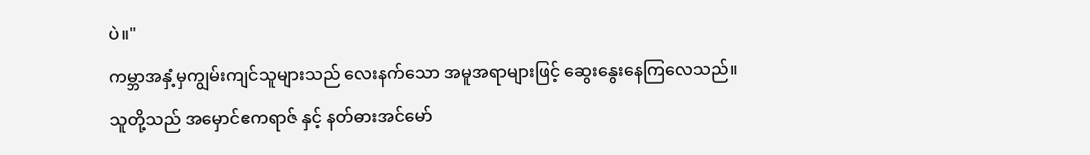ပဲ။"
ကမ္ဘာအနှံ့မှကျွမ်းကျင်သူများသည် လေးနက်သော အမူအရာများဖြင့် ဆွေးနွေးနေကြလေသည်။
သူတို့သည် အမှောင်ဧကရာဇ် နှင့် နတ်ဓားအင်မော်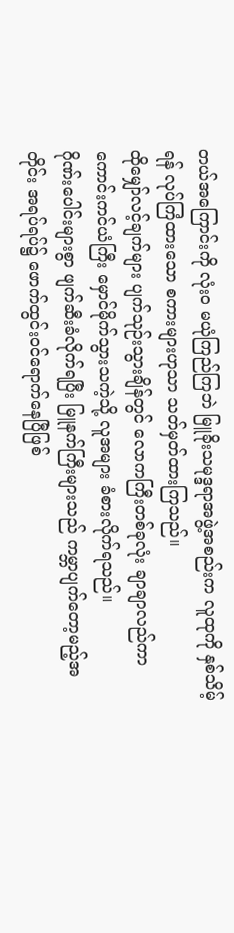တယ်အကြောင်းကို လုံးဝ မယုံကြည်ကြဘဲ မြူခိုးသမုဒ္ဒရာအဖွဲ့အစည်းက လူထုကို နှစ်သိမ့်ရန် လုပ်ကြံထားသော စကားများဟုသာ သတ်မှတ်ထားကြသည်။
ထိုမျှော်လင့်ချက်များ ပျက်သုဉ်းသွားချိန်တွင် လောကကြီးတစ်ခုလုံး ချာချာလည်ကာ ကောင်းကင်ယံကြီး မှောင်မိုက်သွားသကဲ့သို့ လူအများ ခံစားလိုက်ရသည်။
ဂိုဏ်းပေါင်းများစွာ ဖျက်ဆီးခံလိုက်ရပြီး မြူနက်ကြီးများသည် ကမ္ဘာပျက်တော့မည့်အတိုင်း အရပ်ရပ်၌ ဖောက်ထွင်းဝင်ရောက်နေပြီဖြစ်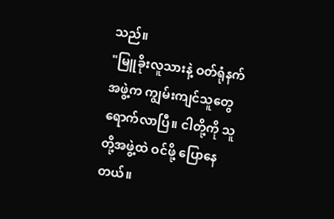သည်။
"မြူခိုးလူသားနဲ့ ဝတ်ရုံနက်အဖွဲ့က ကျွမ်းကျင်သူတွေ ရောက်လာပြီ။ ငါတို့ကို သူတို့အဖွဲ့ထဲ ဝင်ဖို့ ပြောနေတယ်။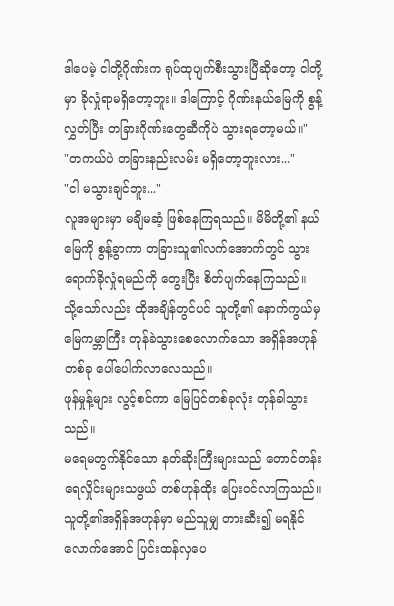ဒါပေမဲ့ ငါတို့ဂိုဏ်းက ရုပ်ထုပျက်စီးသွားပြီဆိုတော့ ငါတို့မှာ ခိုလှုံရာမရှိတော့ဘူး။ ဒါကြောင့် ဂိုဏ်းနယ်မြေကို စွန့်လွှတ်ပြီး တခြားဂိုဏ်းတွေဆီကိုပဲ သွားရတော့မယ်။"
"တကယ်ပဲ တခြားနည်းလမ်း မရှိတော့ဘူးလား..."
"ငါ မသွားချင်ဘူး..."
လူအများမှာ မချိမဆံ့ ဖြစ်နေကြရသည်။ မိမိတို့၏ နယ်မြေကို စွန့်ခွာကာ တခြားသူ၏လက်အောက်တွင် သွားရောက်ခိုလှုံရမည်ကို တွေးပြီး စိတ်ပျက်နေကြသည်။
သို့သော်လည်း ထိုအချိန်တွင်ပင် သူတို့၏ နောက်ကွယ်မှ မြေကမ္ဘာကြီး တုန်ခဲသွားစေလောက်သော အရှိန်အဟုန်တစ်ခု ပေါ်ပေါက်လာလေသည်။
ဖုန်မှုန့်များ လွင့်စင်ကာ မြေပြင်တစ်ခုလုံး တုန်ခါသွားသည်။
မရေမတွက်နိုင်သော နတ်ဆိုးကြီးများသည် တောင်တန်းရေလှိုင်းများသဖွယ် တစ်ဟုန်ထိုး ပြေးဝင်လာကြသည်။
သူတို့၏အရှိန်အဟုန်မှာ မည်သူမျှ တားဆီး၍ မရနိုင်လောက်အောင် ပြင်းထန်လှပေ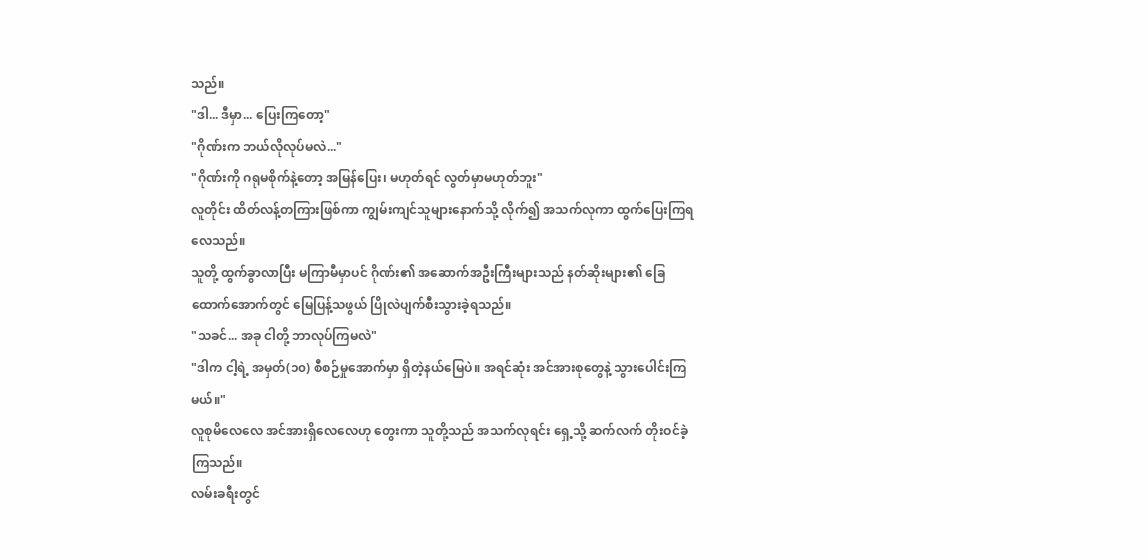သည်။
"ဒါ... ဒီမှာ... ပြေးကြတော့"
"ဂိုဏ်းက ဘယ်လိုလုပ်မလဲ..."
"ဂိုဏ်းကို ဂရုမစိုက်နဲ့တော့ အမြန်ပြေး၊ မဟုတ်ရင် လွတ်မှာမဟုတ်ဘူး"
လူတိုင်း ထိတ်လန့်တကြားဖြစ်ကာ ကျွမ်းကျင်သူများနောက်သို့ လိုက်၍ အသက်လုကာ ထွက်ပြေးကြရလေသည်။
သူတို့ ထွက်ခွာလာပြီး မကြာမီမှာပင် ဂိုဏ်း၏ အဆောက်အဦးကြီးများသည် နတ်ဆိုးများ၏ ခြေထောက်အောက်တွင် မြေပြန့်သဖွယ် ပြိုလဲပျက်စီးသွားခဲ့ရသည်။
"သခင်... အခု ငါတို့ ဘာလုပ်ကြမလဲ"
"ဒါက ငါ့ရဲ့ အမှတ်(၁၀) စီစဉ်မှုအောက်မှာ ရှိတဲ့နယ်မြေပဲ။ အရင်ဆုံး အင်အားစုတွေနဲ့ သွားပေါင်းကြမယ်။"
လူစုမိလေလေ အင်အားရှိလေလေဟု တွေးကာ သူတို့သည် အသက်လုရင်း ရှေ့သို့ ဆက်လက် တိုးဝင်ခဲ့ကြသည်။
လမ်းခရီးတွင်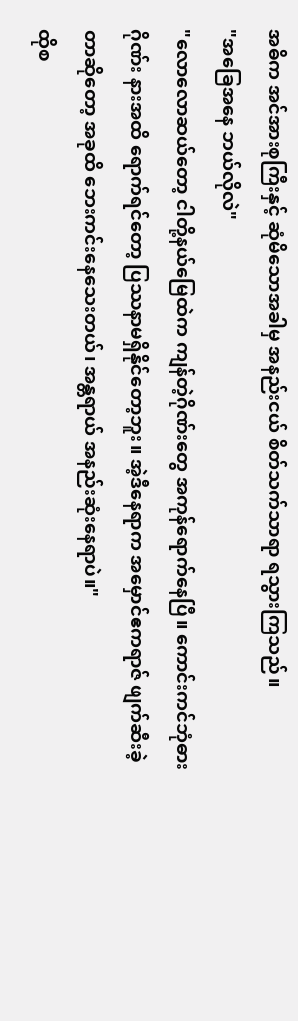အဓိက အင်အားစုကြီးနှင့် ဆုံမိသောအခါမှ အနည်းငယ် စိတ်သက်သာရာ ရသွားကြသည်။
"အခြေအနေ ဘယ်လိုလဲ"
"လောလောဆယ်တော့ ငါတို့နယ်မြေထဲက ကျန်တဲ့ဂိုဏ်းတွေ အကုန်ရောက်နေပြီ။ ကောင်းကင်ဘုံဓားဂိုဏ်း နားအထိ ရောက်ရင်တော့ ပြဿနာမရှိနိုင်တော့ဘူး။ အဲ့ဒီနေရာက အမှောင်ဧကရာဇ် ဖျက်ဆီးခဲ့တာဆိုတော့ အခုထိ ဘေးကင်းနေသေးတယ်၊ အန္တရာယ် အနည်းဆုံးနေရာပဲ။"
ထိုစ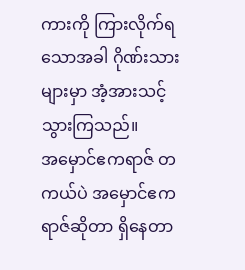ကားကို ကြားလိုက်ရသောအခါ ဂိုဏ်းသားများမှာ အံ့အားသင့်သွားကြသည်။
အမှောင်ဧကရာဇ် တကယ်ပဲ အမှောင်ဧကရာဇ်ဆိုတာ ရှိနေတာ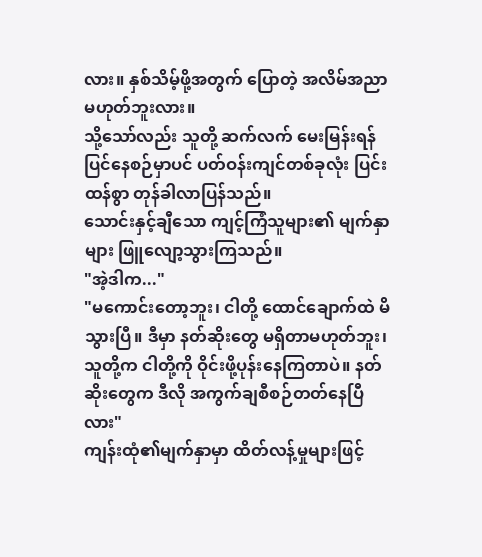လား။ နှစ်သိမ့်ဖို့အတွက် ပြောတဲ့ အလိမ်အညာ မဟုတ်ဘူးလား။
သို့သော်လည်း သူတို့ ဆက်လက် မေးမြန်းရန် ပြင်နေစဉ်မှာပင် ပတ်ဝန်းကျင်တစ်ခုလုံး ပြင်းထန်စွာ တုန်ခါလာပြန်သည်။
သောင်းနှင့်ချီသော ကျင့်ကြံသူများ၏ မျက်နှာများ ဖြူလျော့သွားကြသည်။
"အဲ့ဒါက..."
"မကောင်းတော့ဘူး၊ ငါတို့ ထောင်ချောက်ထဲ မိသွားပြီ။ ဒီမှာ နတ်ဆိုးတွေ မရှိတာမဟုတ်ဘူး၊ သူတို့က ငါတို့ကို ဝိုင်းဖို့ပုန်းနေကြတာပဲ။ နတ်ဆိုးတွေက ဒီလို အကွက်ချစီစဉ်တတ်နေပြီလား"
ကျန်းထုံ၏မျက်နှာမှာ ထိတ်လန့်မှုများဖြင့်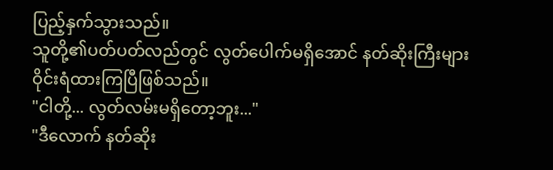ပြည့်နှက်သွားသည်။
သူတို့၏ပတ်ပတ်လည်တွင် လွတ်ပေါက်မရှိအောင် နတ်ဆိုးကြီးများ ဝိုင်းရံထားကြပြီဖြစ်သည်။
"ငါတို့... လွတ်လမ်းမရှိတော့ဘူး..."
"ဒီလောက် နတ်ဆိုး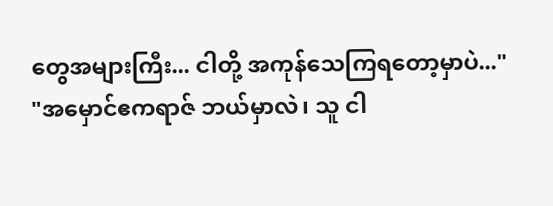တွေအများကြီး... ငါတို့ အကုန်သေကြရတော့မှာပဲ..."
"အမှောင်ဧကရာဇ် ဘယ်မှာလဲ၊ သူ ငါ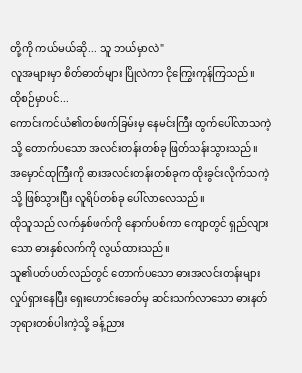တို့ကို ကယ်မယ်ဆို... သူ ဘယ်မှာလဲ"
လူအများမှာ စိတ်ဓာတ်များ ပြိုလဲကာ ငိုကြွေးကုန်ကြသည်။
ထိုစဉ်မှာပင်...
ကောင်းကင်ယံ၏တစ်ဖက်ခြမ်းမှ နေမင်းကြီး ထွက်ပေါ်လာသကဲ့သို့ တောက်ပသော အလင်းတန်းတစ်ခု ဖြတ်သန်းသွားသည်။
အမှောင်ထုကြီးကို ဓားအလင်းတန်းတစ်ခုက ထိုးခွင်းလိုက်သကဲ့သို့ ဖြစ်သွားပြီး လူရိပ်တစ်ခု ပေါ်လာလေသည်။
ထိုသူသည် လက်နှစ်ဖက်ကို နောက်ပစ်ကာ ကျောတွင် ရှည်လျားသော ဓားနှစ်လက်ကို လွယ်ထားသည်။
သူ၏ပတ်ပတ်လည်တွင် တောက်ပသော ဓားအလင်းတန်းများလှုပ်ရှားနေပြီး ရှေးဟောင်းခေတ်မှ ဆင်းသက်လာသော ဓားနတ်ဘုရားတစ်ပါးကဲ့သို့ ခန့်ညား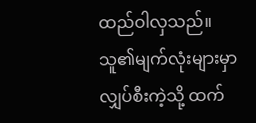ထည်ဝါလှသည်။
သူ၏မျက်လုံးများမှာ လျှပ်စီးကဲ့သို့ ထက်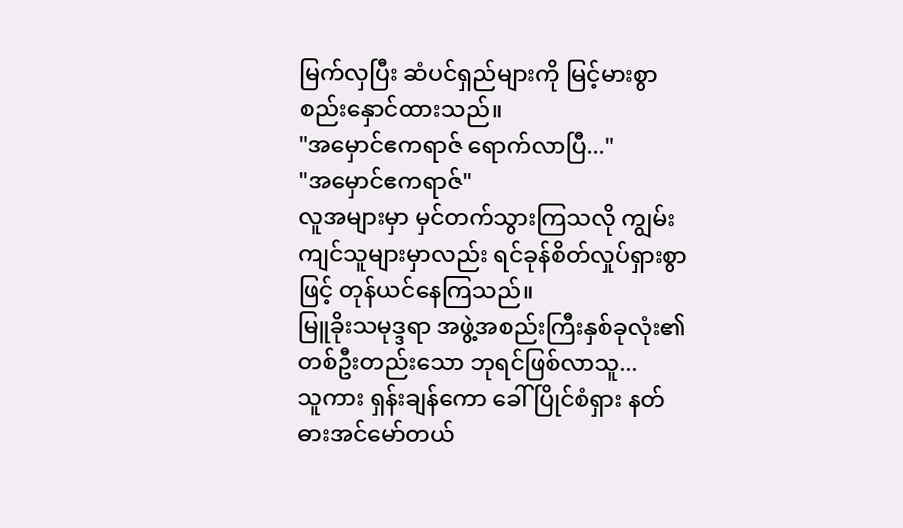မြက်လှပြီး ဆံပင်ရှည်များကို မြင့်မားစွာ စည်းနှောင်ထားသည်။
"အမှောင်ဧကရာဇ် ရောက်လာပြီ..."
"အမှောင်ဧကရာဇ်"
လူအများမှာ မှင်တက်သွားကြသလို ကျွမ်းကျင်သူများမှာလည်း ရင်ခုန်စိတ်လှုပ်ရှားစွာဖြင့် တုန်ယင်နေကြသည်။
မြူခိုးသမုဒ္ဒရာ အဖွဲ့အစည်းကြီးနှစ်ခုလုံး၏တစ်ဦးတည်းသော ဘုရင်ဖြစ်လာသူ...
သူကား ရှန်းချန်ကော ခေါ် ပြိုင်စံရှား နတ်ဓားအင်မော်တယ်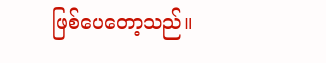ဖြစ်ပေတော့သည်။